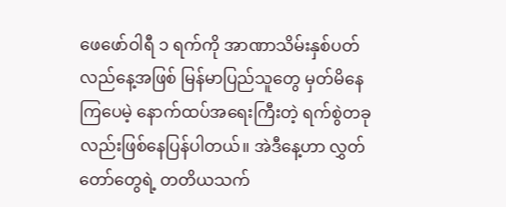ဖေဖော်ဝါရီ ၁ ရက်ကို အာဏာသိမ်းနှစ်ပတ်လည်နေ့အဖြစ် မြန်မာပြည်သူတွေ မှတ်မိနေကြပေမဲ့ နောက်ထပ်အရေးကြီးတဲ့ ရက်စွဲတခုလည်းဖြစ်နေပြန်ပါတယ်။ အဲဒီနေ့ဟာ လွှတ်တော်တွေရဲ့ တတိယသက်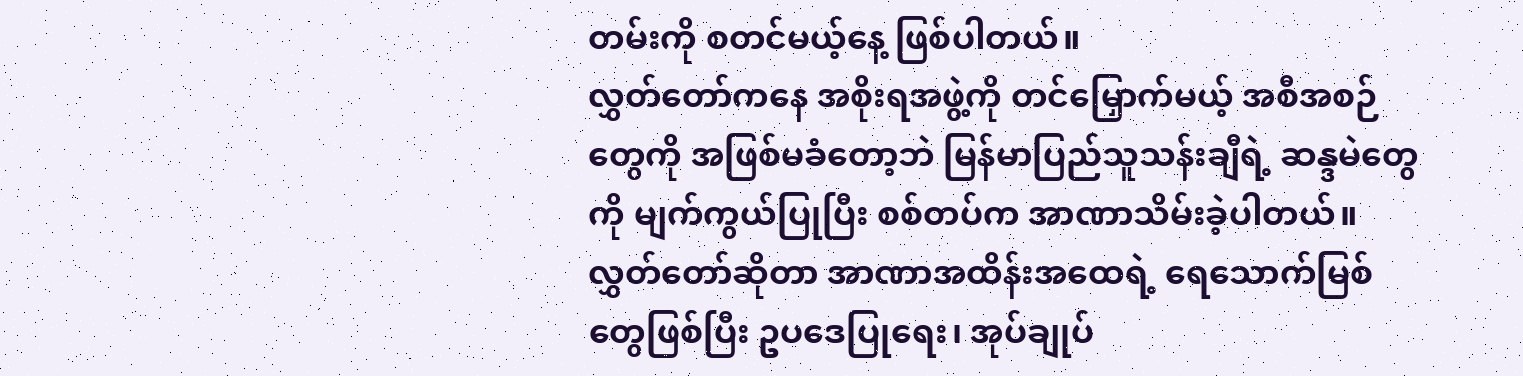တမ်းကို စတင်မယ့်နေ့ ဖြစ်ပါတယ်။
လွှတ်တော်ကနေ အစိုးရအဖွဲ့ကို တင်မြှောက်မယ့် အစီအစဉ်တွေကို အဖြစ်မခံတော့ဘဲ မြန်မာပြည်သူသန်းချီရဲ့ ဆန္ဒမဲတွေကို မျက်ကွယ်ပြုပြီး စစ်တပ်က အာဏာသိမ်းခဲ့ပါတယ်။ လွှတ်တော်ဆိုတာ အာဏာအထိန်းအထေရဲ့ ရေသောက်မြစ်တွေဖြစ်ပြီး ဥပဒေပြုရေး၊ အုပ်ချုပ်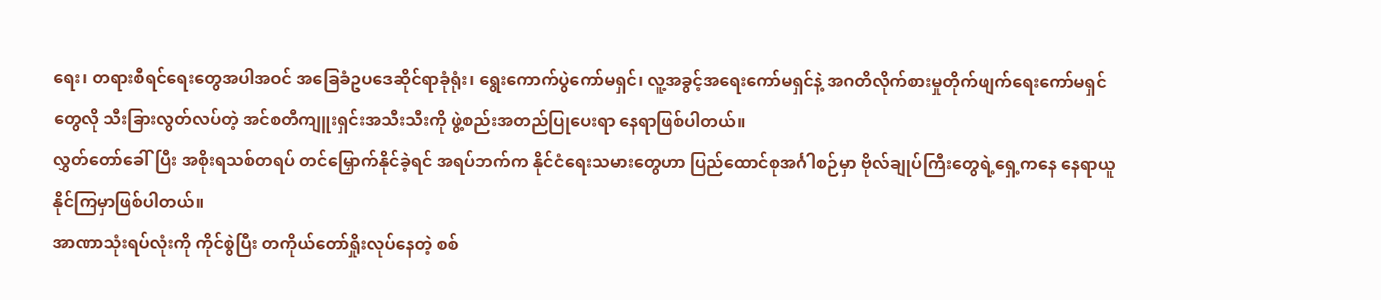ရေး၊ တရားစီရင်ရေးတွေအပါအဝင် အခြေခံဥပဒေဆိုင်ရာခုံရုံး၊ ရွေးကောက်ပွဲကော်မရှင်၊ လူ့အခွင့်အရေးကော်မရှင်နဲ့ အဂတိလိုက်စားမှုတိုက်ဖျက်ရေးကော်မရှင်တွေလို သီးခြားလွတ်လပ်တဲ့ အင်စတီကျူးရှင်းအသီးသီးကို ဖွဲ့စည်းအတည်ပြုပေးရာ နေရာဖြစ်ပါတယ်။
လွှတ်တော်ခေါ်ပြီး အစိုးရသစ်တရပ် တင်မြှောက်နိုင်ခဲ့ရင် အရပ်ဘက်က နိုင်ငံရေးသမားတွေဟာ ပြည်ထောင်စုအင်္ဂါစဉ်မှာ ဗိုလ်ချုပ်ကြီးတွေရဲ့ရှေ့ကနေ နေရာယူနိုင်ကြမှာဖြစ်ပါတယ်။
အာဏာသုံးရပ်လုံးကို ကိုင်စွဲပြီး တကိုယ်တော်ရှိုးလုပ်နေတဲ့ စစ်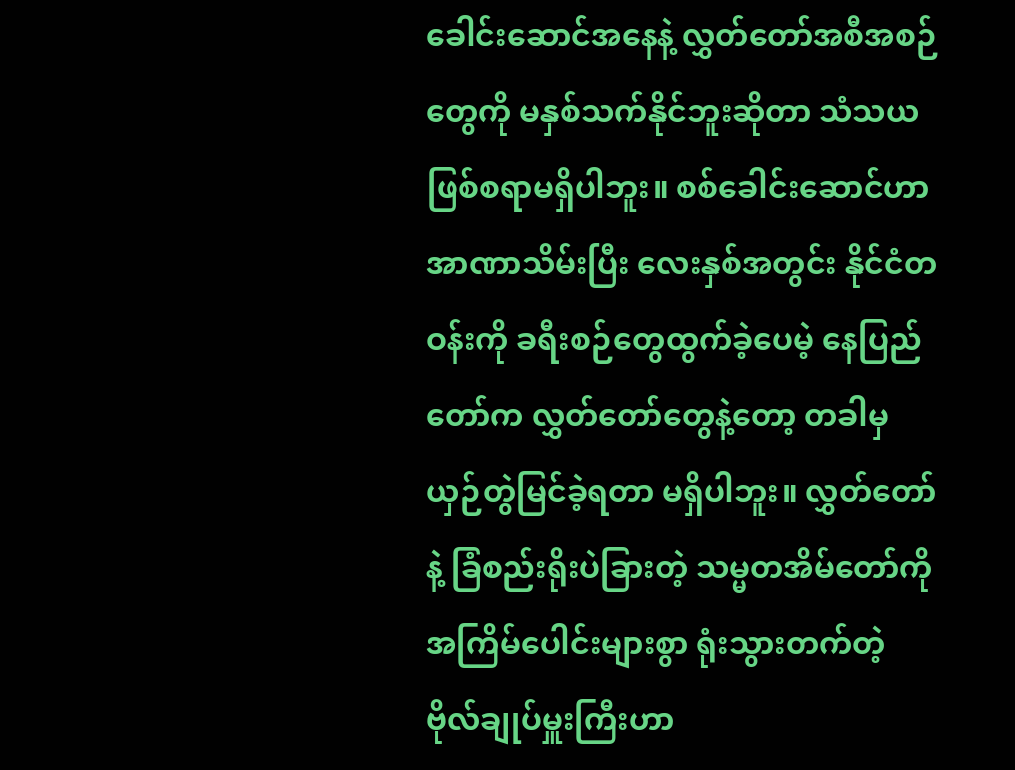ခေါင်းဆောင်အနေနဲ့ လွှတ်တော်အစီအစဉ်တွေကို မနှစ်သက်နိုင်ဘူးဆိုတာ သံသယဖြစ်စရာမရှိပါဘူး။ စစ်ခေါင်းဆောင်ဟာ အာဏာသိမ်းပြီး လေးနှစ်အတွင်း နိုင်ငံတဝန်းကို ခရီးစဉ်တွေထွက်ခဲ့ပေမဲ့ နေပြည်တော်က လွှတ်တော်တွေနဲ့တော့ တခါမှ ယှဉ်တွဲမြင်ခဲ့ရတာ မရှိပါဘူး။ လွှတ်တော်နဲ့ ခြံစည်းရိုးပဲခြားတဲ့ သမ္မတအိမ်တော်ကို အကြိမ်ပေါင်းများစွာ ရုံးသွားတက်တဲ့ ဗိုလ်ချုပ်မှူးကြီးဟာ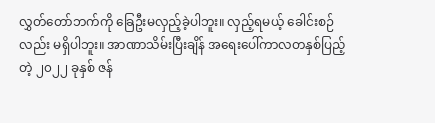လွှတ်တော်ဘက်ကို ခြေဦးမလှည့်ခဲ့ပါဘူး။ လှည့်ရမယ့် ခေါင်းစဉ်လည်း မရှိပါဘူး။ အာဏာသိမ်းပြီးချိန် အရေးပေါ်ကာလတနှစ်ပြည့်တဲ့ ၂၀၂၂ ခုနှစ် ဇန်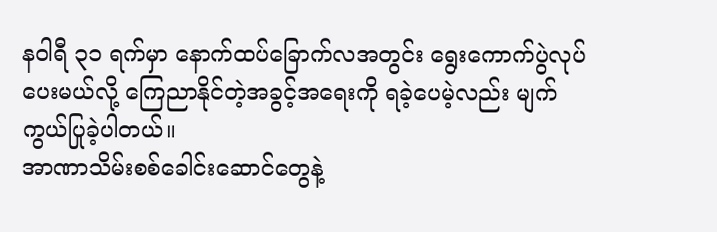နဝါရီ ၃၁ ရက်မှာ နောက်ထပ်ခြောက်လအတွင်း ရွေးကောက်ပွဲလုပ်ပေးမယ်လို့ ကြေညာနိုင်တဲ့အခွင့်အရေးကို ရခဲ့ပေမဲ့လည်း မျက်ကွယ်ပြုခဲ့ပါတယ်။
အာဏာသိမ်းစစ်ခေါင်းဆောင်တွေနဲ့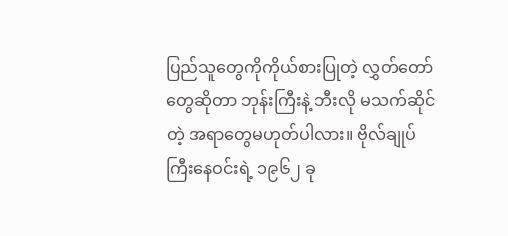ပြည်သူတွေကိုကိုယ်စားပြုတဲ့ လွှတ်တော်တွေဆိုတာ ဘုန်းကြီးနဲ့ ဘီးလို မသက်ဆိုင်တဲ့ အရာတွေမဟုတ်ပါလား။ ဗိုလ်ချုပ်ကြီးနေဝင်းရဲ့ ၁၉၆၂ ခု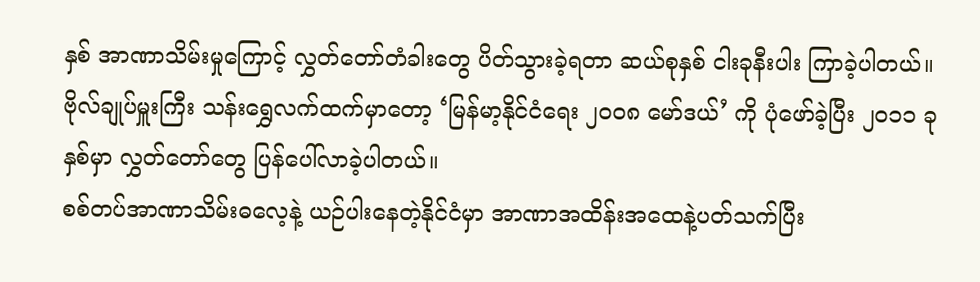နှစ် အာဏာသိမ်းမှုကြောင့် လွှတ်တော်တံခါးတွေ ပိတ်သွားခဲ့ရတာ ဆယ်စုနှစ် ငါးခုနီးပါး ကြာခဲ့ပါတယ်။ ဗိုလ်ချုပ်မှူးကြီး သန်းရွှေလက်ထက်မှာတော့ ‘မြန်မာ့နိုင်ငံရေး ၂၀၀၈ မော်ဒယ်’ ကို ပုံဖော်ခဲ့ပြီး ၂၀၁၁ ခုနှစ်မှာ လွှတ်တော်တွေ ပြန်ပေါ်လာခဲ့ပါတယ်။
စစ်တပ်အာဏာသိမ်းဓလေ့နဲ့ ယဉ်ပါးနေတဲ့နိုင်ငံမှာ အာဏာအထိန်းအထေနဲ့ပတ်သက်ပြီး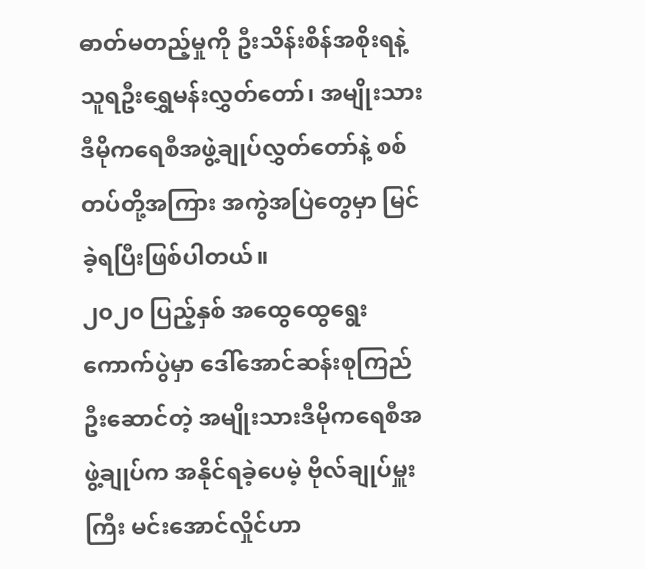ဓာတ်မတည့်မှုကို ဦးသိန်းစိန်အစိုးရနဲ့ သူရဦးရွှေမန်းလွှတ်တော်၊ အမျိုးသားဒီမိုကရေစီအဖွဲ့ချုပ်လွှတ်တော်နဲ့ စစ်တပ်တို့အကြား အကွဲအပြဲတွေမှာ မြင်ခဲ့ရပြီးဖြစ်ပါတယ်။
၂၀၂၀ ပြည့်နှစ် အထွေထွေရွေးကောက်ပွဲမှာ ဒေါ်အောင်ဆန်းစုကြည်ဦးဆောင်တဲ့ အမျိုးသားဒီမိုကရေစီအဖွဲ့ချုပ်က အနိုင်ရခဲ့ပေမဲ့ ဗိုလ်ချုပ်မှူးကြီး မင်းအောင်လှိုင်ဟာ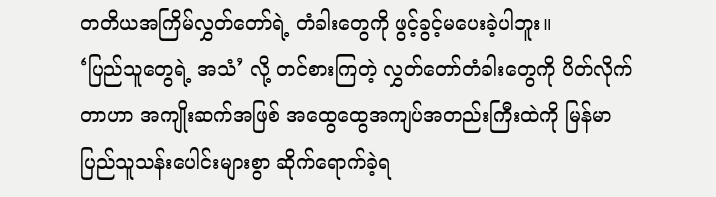တတိယအကြိမ်လွှတ်တော်ရဲ့ တံခါးတွေကို ဖွင့်ခွင့်မပေးခဲ့ပါဘူး။
‘ပြည်သူတွေရဲ့ အသံ’ လို့ တင်စားကြတဲ့ လွှတ်တော်တံခါးတွေကို ပိတ်လိုက်တာဟာ အကျိုးဆက်အဖြစ် အထွေထွေအကျပ်အတည်းကြီးထဲကို မြန်မာပြည်သူသန်းပေါင်းများစွာ ဆိုက်ရောက်ခဲ့ရ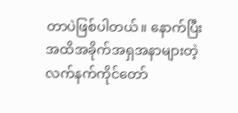တာပဲဖြစ်ပါတယ်။ နောက်ပြီး အထိအခိုက်အရှအနာများတဲ့ လက်နက်ကိုင်တော်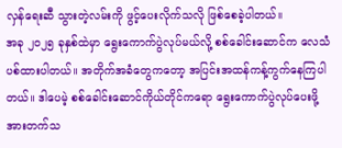လှန်ရေးဆီ သွားတဲ့လမ်းကို ဖွင့်ပေးလိုက်သလို ဖြစ်စေခဲ့ပါတယ်။
အခု ၂၀၂၅ ခုနှစ်ထဲမှာ ရွေးကောက်ပွဲလုပ်မယ်လို့ စစ်ခေါင်းဆောင်က လေသံပစ်ထားပါတယ်။ အတိုက်အခံတွေကတော့ အပြင်းအထန်ကန့်ကွက်နေကြပါတယ်။ ဒါပေမဲ့ စစ်ခေါင်းဆောင်ကိုယ်တိုင်ကရော ရွေးကောက်ပွဲလုပ်ပေးဖို့ အားတက်သ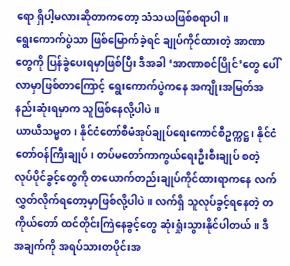ရော ရှိပါ့မလားဆိုတာကတော့ သံသယဖြစ်စရာပါ။
ရွေးကောက်ပွဲသာ ဖြစ်မြောက်ခဲ့ရင် ချုပ်ကိုင်ထားတဲ့ အာဏာတွေကို ပြန်ခွဲပေးရမှာဖြစ်ပြီး ဒီအခါ ‘အာဏာစင်ပြိုင်’တွေ ပေါ်လာမှာဖြစ်တာကြောင့် ရွေးကောက်ပွဲကနေ အကျိုးအမြတ်အနည်းဆုံးရမှာက သူဖြစ်နေလို့ပါပဲ။
ယာယီသမ္မတ၊ နိုင်ငံတော်စီမံအုပ်ချုပ်ရေးကောင်စီဥက္ကဋ္ဌ၊ နိုင်ငံတော်ဝန်ကြီးချုပ်၊ တပ်မတော်ကာကွယ်ရေးဦးစီးချုပ် စတဲ့ လုပ်ပိုင်ခွင့်တွေကို တယောက်တည်းချုပ်ကိုင်ထားရာကနေ လက်လွှတ်လိုက်ရတော့မှာဖြစ်လို့ပါပဲ။ လက်ရှိ သူလုပ်ခွင့်ရနေတဲ့ တကိုယ်တော် ထင်တိုင်းကြဲနေခွင့်တွေ ဆုံးရှုံးသွားနိုင်ပါတယ်။ ဒီအချက်ကို အရပ်သားတပိုင်းအ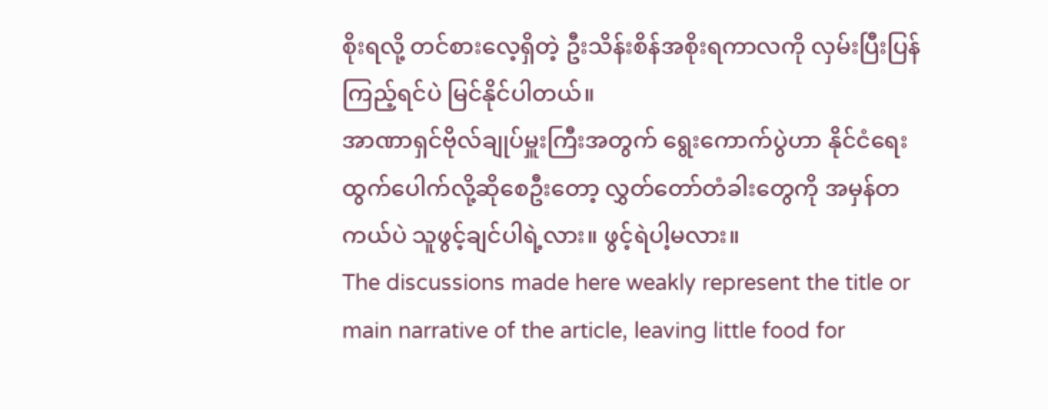စိုးရလို့ တင်စားလေ့ရှိတဲ့ ဦးသိန်းစိန်အစိုးရကာလကို လှမ်းပြီးပြန်ကြည့်ရင်ပဲ မြင်နိုင်ပါတယ်။
အာဏာရှင်ဗိုလ်ချုပ်မှူးကြီးအတွက် ရွေးကောက်ပွဲဟာ နိုင်ငံရေးထွက်ပေါက်လို့ဆိုစေဦးတော့ လွှတ်တော်တံခါးတွေကို အမှန်တကယ်ပဲ သူဖွင့်ချင်ပါရဲ့လား။ ဖွင့်ရဲပါ့မလား။
The discussions made here weakly represent the title or main narrative of the article, leaving little food for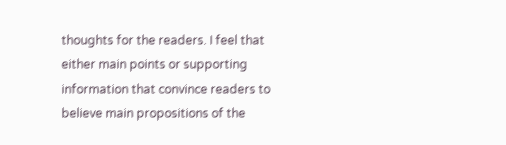thoughts for the readers. I feel that either main points or supporting information that convince readers to believe main propositions of the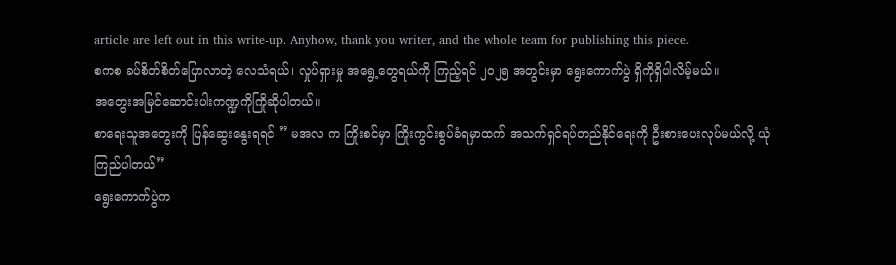article are left out in this write-up. Anyhow, thank you writer, and the whole team for publishing this piece.
စကစ ခပ်စိတ်စိတ်ပြောလာတဲ့ လေသံရယ်၊ လှုပ်ရှားမှု အရွေ့တွေရယ်ကို ကြည့်ရင် ၂၀၂၅ အတွင်းမှာ ရွေးကောက်ပွဲ ရှိကိုရှိပါလိမ့်မယ်။
အတွေးအမြင်ဆောင်းပါးကဏ္ဍကိုကြိုဆိုပါတယ်။
စာရေးသူအတွေးကို ပြန်ဆွေးနွေးရရင် ” မအလ က ကြိုးစင်မှာ ကြိုးကွင်းစွပ်ခံရမှာထက် အသက်ရှင်ရပ်တည်နိုင်ရေးကို ဦးစားပေးလုပ်မယ်လို့ ယုံကြည်ပါတယ်”
ရွေးကောက်ပွဲက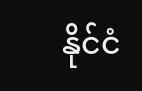နိုင်ငံ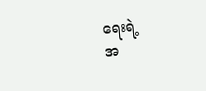ရေးရဲ့
အ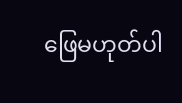ဖြေမဟုတ်ပါ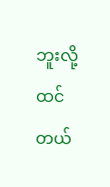ဘူးလို့ ထင်တယ်